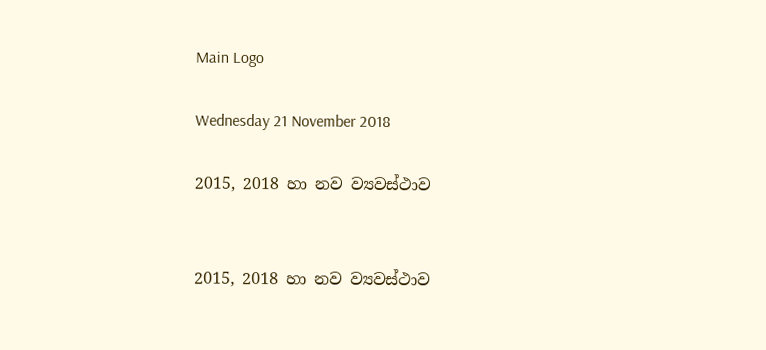Main Logo

Wednesday 21 November 2018

2015, 2018 හා නව ව්‍යවස්ථාව


2015, 2018 හා නව ව්‍යවස්ථාව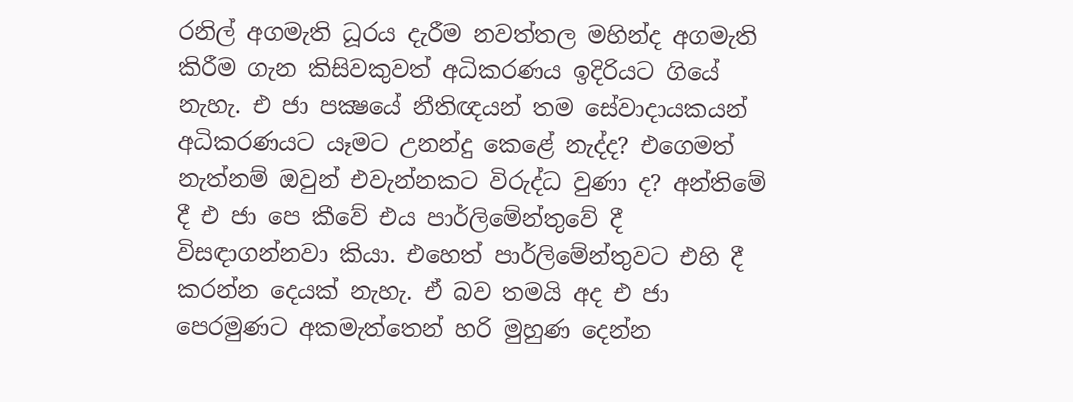රනිල් අගමැති ධූරය දැරීම නවත්තල මහින්ද අගමැති කිරීම ගැන කිසිවකුවත් අධිකරණය ඉදිරියට ගියේ නැහැ. එ ජා පක්‍ෂයේ නීතිඥයන් තම සේවාදායකයන් අධිකරණයට යෑමට උනන්දු කෙළේ නැද්ද? එගෙමත් නැත්නම් ඔවුන් එවැන්නකට විරුද්ධ වුණා ද? අන්තිමේ දී එ ජා පෙ කීවේ එය පාර්ලිමේන්තුවේ දී විසඳාගන්නවා කියා. එහෙත් පාර්ලිමේන්තුවට එහි දී කරන්න දෙයක් නැහැ. ඒ බව තමයි අද එ ජා පෙරමුණට අකමැත්තෙන් හරි මුහුණ දෙන්න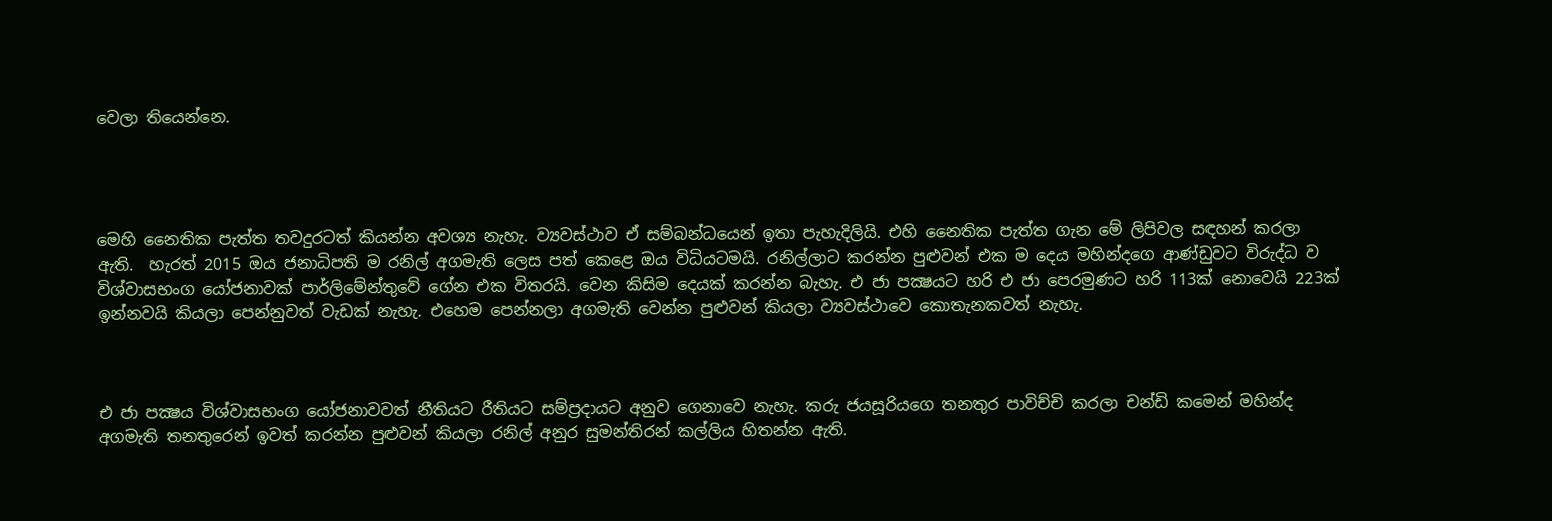වෙලා තියෙන්නෙ.




මෙහි නෛතික පැත්ත තවදුරටත් කියන්න අවශ්‍ය නැහැ. ව්‍යවස්ථාව ඒ සම්බන්ධයෙන් ඉතා පැහැදිලියි. එහි නෛතික පැත්ත ගැන මේ ලිපිවල සඳහන් කරලා ඇති.  හැරත් 2015 ඔය ජනාධිපති ම රනිල් අගමැති ලෙස පත් කෙළෙ ඔය විධියටමයි. රනිල්ලාට කරන්න පුළුවන් එක ම දෙය මහින්දගෙ ආණ්ඩුවට විරුද්ධ ව විශ්වාසභංග යෝජනාවක් පාර්ලිමේන්තුවේ ගේන එක විතරයි. වෙන කිසිම දෙයක් කරන්න බැහැ. එ ජා පක්‍ෂයට හරි එ ජා පෙරමුණට හරි 113ක් නොවෙයි 223ක් ඉන්නවයි කියලා පෙන්නුවත් වැඩක් නැහැ. එහෙම පෙන්නලා අගමැති වෙන්න පුළුවන් කියලා ව්‍යවස්ථාවෙ කොතැනකවත් නැහැ.



එ ජා පක්‍ෂය විශ්වාසභංග යෝජනාවවත් නීතියට රීතියට සම්ප්‍රදායට අනුව ගෙනාවෙ නැහැ. කරු ජයසූරියගෙ තනතුර පාවිච්චි කරලා චන්ඩි කමෙන් මහින්ද අගමැති තනතුරෙන් ඉවත් කරන්න පුළුවන් කියලා රනිල් අනුර සුමන්තිරන් කල්ලිය හිතන්න ඇති.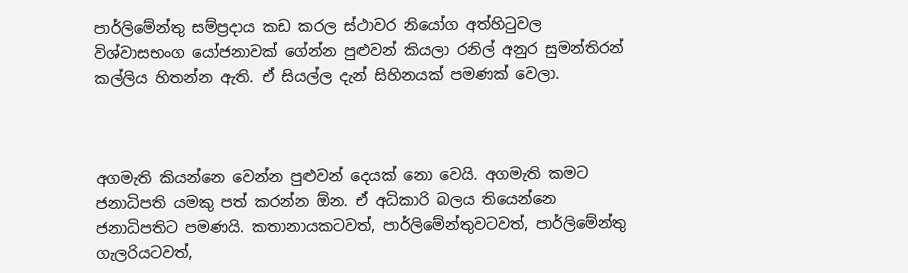පාර්ලිමේන්තු සම්ප්‍රදාය කඩ කරල ස්ථාවර නියෝග අත්හිටුවල විශ්වාසභංග යෝජනාවක් ගේන්න පුළුවන් කියලා රනිල් අනුර සුමන්තිරන් කල්ලිය හිතන්න ඇති. ඒ සියල්ල දැන් සිහිනයක් පමණක් වෙලා.



අගමැති කියන්නෙ වෙන්න පුළුවන් දෙයක් නො වෙයි. අගමැති කමට ජනාධිපති යමකු පත් කරන්න ඕන. ඒ අධිකාරි බලය තියෙන්නෙ ජනාධිපතිට පමණයි. කතානායකටවත්, පාර්ලිමේන්තුවටවත්, පාර්ලිමේන්තු ගැලරියටවත්,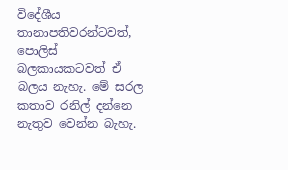විදේශීය තානාපතිවරන්ටවත්, පොලිස් බලකායකටවත් ඒ බලය නැහැ. මේ සරල කතාව රනිල් දන්නෙ නැතුව වෙන්න බැහැ.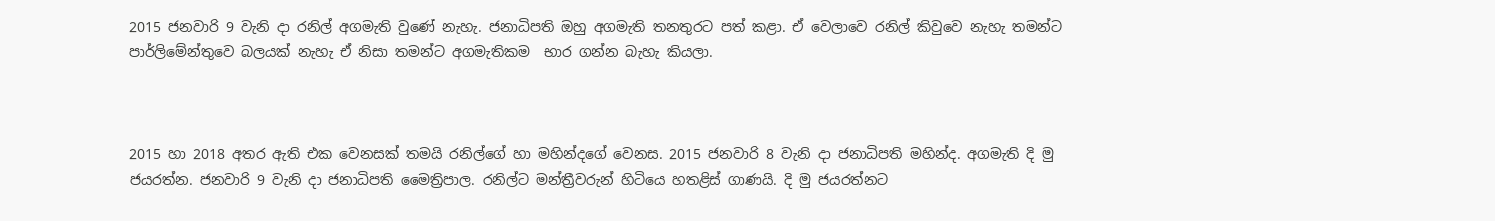2015 ජනවාරි 9 වැනි දා රනිල් අගමැති වුණේ නැහැ. ජනාධිපති ඔහු අගමැති තනතුරට පත් කළා. ඒ වෙලාවෙ රනිල් කිවුවෙ නැහැ තමන්ට පාර්ලිමේන්තුවෙ බලයක් නැහැ ඒ නිසා තමන්ට අගමැතිකම  භාර ගන්න බැහැ කියලා.



2015 හා 2018 අතර ඇති එක වෙනසක් තමයි රනිල්ගේ හා මහින්දගේ වෙනස. 2015 ජනවාරි 8 වැනි දා ජනාධිපති මහින්ද. අගමැති දි මු ජයරත්න. ජනවාරි 9 වැනි දා ජනාධිපති මෛත්‍රිපාල. රනිල්ට මන්ත්‍රීවරුන් හිටියෙ හතළිස් ගාණයි. දි මු ජයරත්නට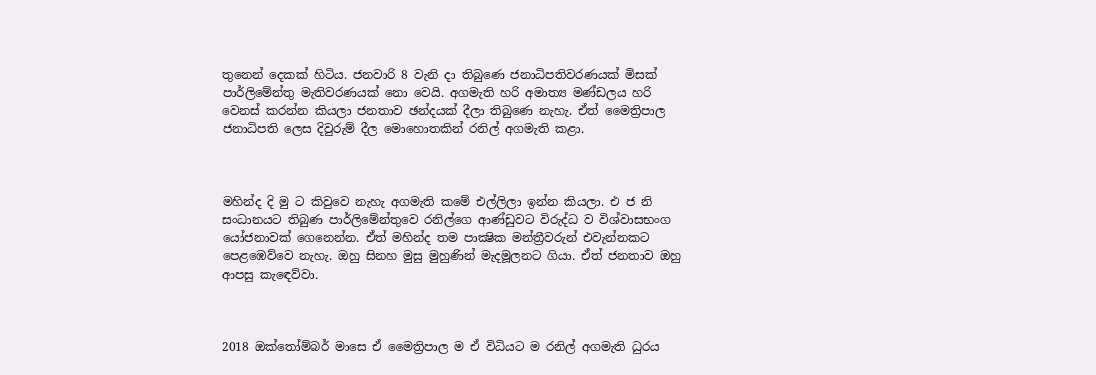තුනෙන් දෙකක් හිටිය. ජනවාරි 8 වැනි දා තිබුණෙ ජනාධිපතිවරණයක් මිසක් පාර්ලිමේන්තු මැතිවරණයක් නො වෙයි. අගමැති හරි අමාත්‍ය මණ්ඩලය හරි වෙනස් කරන්න කියලා ජනතාව ඡන්දයක් දීලා තිබුණෙ නැහැ. ඒත් මෛත්‍රිපාල ජනාධිපති ලෙස දිවුරුම් දීල මොහොතකින් රනිල් අගමැති කළා.



මහින්ද දි මු ට කිවුවෙ නැහැ අගමැති කමේ එල්ලිලා ඉන්න කියලා. එ ජ නි සංධානයට තිබුණ පාර්ලිමේන්තුවෙ රනිල්ගෙ ආණ්ඩුවට විරුද්ධ ව විශ්වාසභංග යෝජනාවක් ගෙනෙන්න. ඒත් මහින්ද තම පාක්‍ෂික මන්ත්‍රීවරුන් එවැන්නකට පෙළඹෙව්වෙ නැහැ. ඔහු සිනහ මුසු මුහුණින් මැදමූලනට ගියා. ඒත් ජනතාව ඔහු ආපසු කැඳෙව්වා.



2018 ඔක්තෝම්බර් මාසෙ ඒ මෛත්‍රිපාල ම ඒ විධියට ම රනිල් අගමැති ධුරය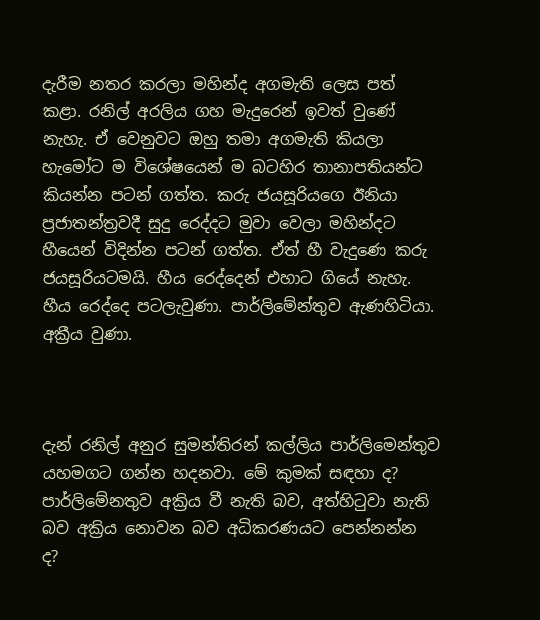දැරීම නතර කරලා මහින්ද අගමැති ලෙස පත් කළා. රනිල් අරලිය ගහ මැදුරෙන් ඉවත් වුණේ නැහැ. ඒ වෙනුවට ඔහු තමා අගමැති කියලා හැමෝට ම විශේෂයෙන් ම බටහිර තානාපතියන්ට කියන්න පටන් ගත්ත. කරු ජයසූරියගෙ ඊනියා ප්‍රජාතන්ත්‍රවදී සුදු රෙද්දට මුවා වෙලා මහින්දට හීයෙන් විදින්න පටන් ගත්ත. ඒත් හී වැදුණෙ කරු ජයසූරියටමයි. හීය රෙද්දෙන් එහාට ගියේ නැහැ. හීය රෙද්දෙ පටලැවුණා. පාර්ලිමේන්තුව ඇණහිටියා. අක්‍රීය වුණා.



දැන් රනිල් අනුර සුමන්තිරන් කල්ලිය පාර්ලිමෙන්තුව යහමගට ගන්න හදනවා. මේ කුමක් සඳහා ද? පාර්ලිමේනතුව අක්‍රිය වී නැති බව, අත්හිටුවා නැති බව අක්‍රිය නොවන බව අධිකරණයට පෙන්නන්න ද?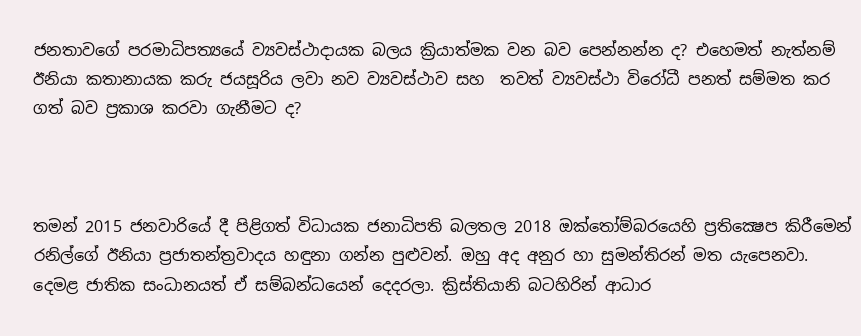ජනතාවගේ පරමාධිපත්‍යයේ ව්‍යවස්ථාදායක බලය ක්‍රියාත්මක වන බව පෙන්නන්න ද? එහෙමත් නැත්නම් ඊනියා කතානායක කරු ජයසූරිය ලවා නව ව්‍යවස්ථාව සහ  තවත් ව්‍යවස්ථා විරෝධී පනත් සම්මත කර ගත් බව ප්‍රකාශ කරවා ගැනීමට ද?



තමන් 2015 ජනවාරියේ දී පිළිගත් විධායක ජනාධිපති බලතල 2018 ඔක්තෝම්බරයෙහි ප්‍රතික්‍ෂෙප කිරීමෙන් රනිල්ගේ ඊනියා ප්‍රජාතන්ත්‍රවාදය හඳුනා ගන්න පුළුවන්. ඔහු අද අනුර හා සුමන්තිරන් මත යැපෙනවා. දෙමළ ජාතික සංධානයත් ඒ සම්බන්ධයෙන් දෙදරලා. ක්‍රිස්තියානි බටහිරින් ආධාර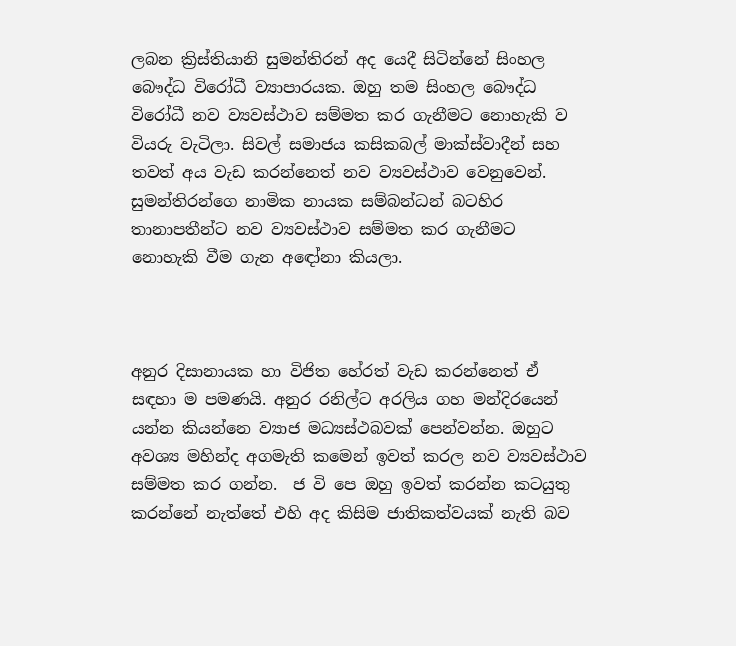ලබන ක්‍රිස්තියානි සුමන්තිරන් අද යෙදී සිටින්නේ සිංහල බෞද්ධ විරෝධී ව්‍යාපාරයක. ඔහු තම සිංහල බෞද්ධ විරෝධී නව ව්‍යවස්ථාව සම්මත කර ගැනීමට නොහැකි ව වියරු වැටිලා. සිවල් සමාජය කසිකබල් මාක්ස්වාදීන් සහ තවත් අය වැඩ කරන්නෙත් නව ව්‍යවස්ථාව වෙනුවෙන්. සුමන්තිරන්ගෙ නාමික නායක සම්බන්ධන් බටහිර තානාපතීන්ට නව ව්‍යවස්ථාව සම්මත කර ගැනීමට නොහැකි වීම ගැන අඳෝනා කියලා.



අනුර දිසානායක හා විජිත හේරත් වැඩ කරන්නෙත් ඒ සඳහා ම පමණයි. අනුර රනිල්ට අරලිය ගහ මන්දිරයෙන් යන්න කියන්නෙ ව්‍යාජ මධ්‍යස්ථබවක් පෙන්වන්න. ඔහුට අවශ්‍ය මහින්ද අගමැති කමෙන් ඉවත් කරල නව ව්‍යවස්ථාව සම්මත කර ගන්න.  ජ වි පෙ ඔහු ඉවත් කරන්න කටයුතු කරන්නේ නැත්තේ එහි අද කිසිම ජාතිකත්වයක් නැති බව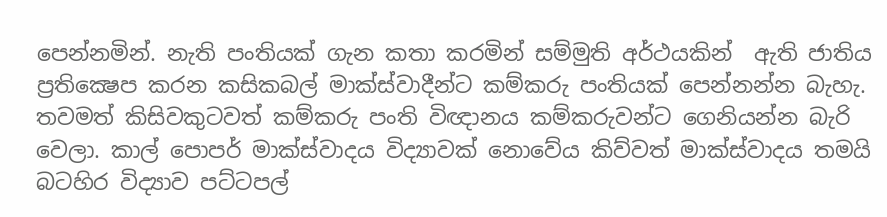පෙන්නමින්. නැති පංතියක් ගැන කතා කරමින් සම්මුති අර්ථයකින්  ඇති ජාතිය ප්‍රතික්‍ෂෙප කරන කසිකබල් මාක්ස්වාදීන්ට කම්කරු පංතියක් පෙන්නන්න බැහැ. තවමත් කිසිවකුටවත් කම්කරු පංති විඥානය කම්කරුවන්ට ගෙනියන්න බැරි වෙලා. කාල් පොපර් මාක්ස්වාදය විද්‍යාවක් නොවේය කිව්වත් මාක්ස්වාදය තමයි බටහිර විද්‍යාව පට්ටපල්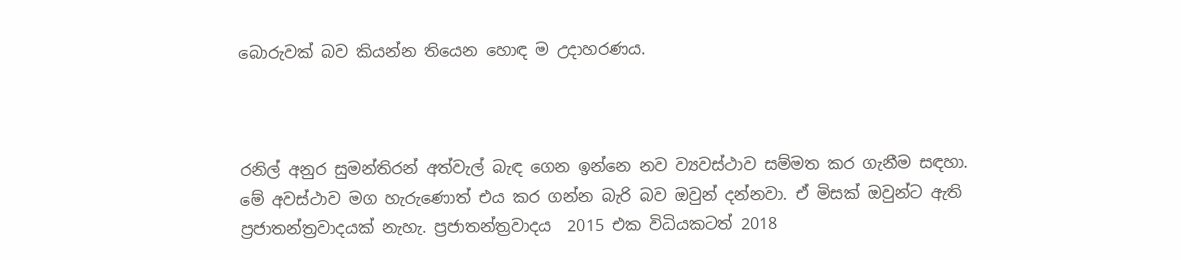බොරුවක් බව කියන්න තියෙන හොඳ ම උදාහරණය.



රනිල් අනුර සුමන්තිරන් අත්වැල් බැඳ ගෙන ඉන්නෙ නව ව්‍යවස්ථාව සම්මත කර ගැනීම සඳහා. මේ අවස්ථාව මග හැරුණොත් එය කර ගන්න බැරි බව ඔවුන් දන්නවා. ඒ මිසක් ඔවුන්ට ඇති ප්‍රජාතන්ත්‍රවාදයක් නැහැ. ප්‍රජාතන්ත්‍රවාදය  2015 එක විධියකටත් 2018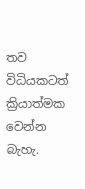තව විධියකටත් ක්‍රියාත්මක වෙන්න බැහැ.